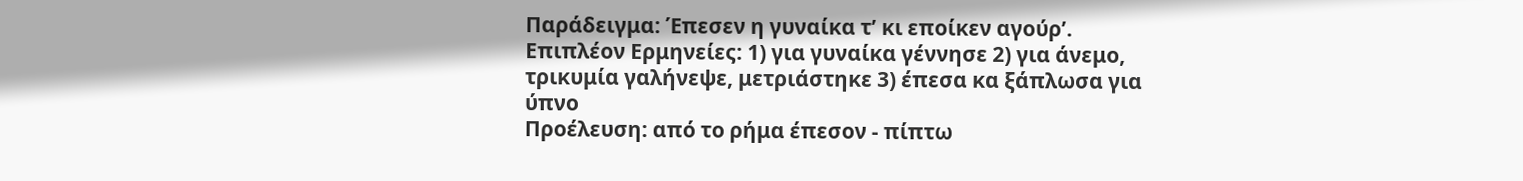Παράδειγμα: Έπεσεν η γυναίκα τ’ κι εποίκεν αγούρ’.
Επιπλέον Ερμηνείες: 1) για γυναίκα γέννησε 2) για άνεμο, τρικυμία γαλήνεψε, μετριάστηκε 3) έπεσα κα ξάπλωσα για ύπνο
Προέλευση: από το ρήμα έπεσον - πίπτω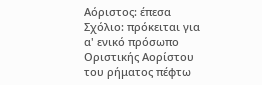Αόριστος: έπεσα
Σχόλιο: πρόκειται για α' ενικό πρόσωπο Οριστικής Αορίστου του ρήματος πέφτω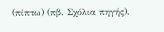(πίπτω) (πβ. Σχόλια πηγής).